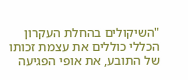"השיקולים בהחלת העקרון הכללי כוללים את עצמת זכותו של התובע, את אופי הפגיעה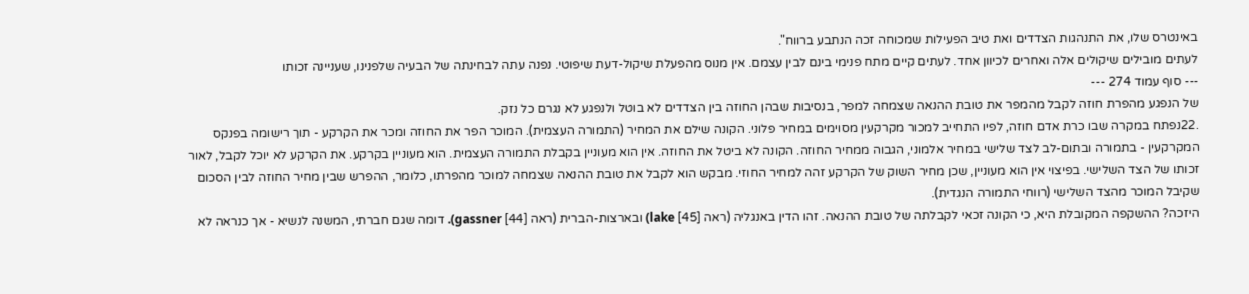באינטרס שלו, את התנהגות הצדדים ואת טיב הפעילות שמכוחה זכה הנתבע ברווח".
לעתים מובילים שיקולים אלה ואחרים לכיוון אחד. לעתים קיים מתח פנימי בינם לבין עצמם. אין מנוס מהפעלת שיקול-דעת שיפוטי. נפנה עתה לבחינתה של הבעיה שלפנינו, שעניינה זכותו
--- סוף עמוד 274 ---
של הנפגע מהפרת חוזה לקבל מהמפר את טובת ההנאה שצמחה למפר, בנסיבות שבהן החוזה בין הצדדים לא בוטל ולנפגע לא נגרם כל נזק.
.22נפתח במקרה שבו כרת אדם חוזה, לפיו התחייב למכור מקרקעין מסוימים במחיר פלוני. הקונה שילם את המחיר (התמורה העצמית). המוכר הפר את החוזה ומכר את הקרקע - תוך רישומה בפנקס המקרקעין - בתמורה ובתום-לב לצד שלישי במחיר אלמוני, הגבוה ממחיר החוזה. הקונה לא ביטל את החוזה. אין הוא מעוניין בקבלת התמורה העצמית. הוא מעוניין בקרקע. את הקרקע לא יוכל לקבל, לאור זכותו של הצד השלישי. בפיצוי אין הוא מעוניין, שכן מחיר השוק של הקרקע זהה למחיר החוזי. מבקש הוא לקבל את טובת ההנאה שצמחה למוכר מהפרתו, כלומר, ההפרש שבין מחיר החוזה לבין הסכום שקיבל המוכר מהצד השלישי (רווחי התמורה הנגדית).
היזכה? ההשקפה המקובלת היא, כי הקונה זכאי לקבלתה של טובת ההנאה. זהו הדין באנגליה (ראה [45] lake) ובארצות-הברית (ראה [44] gassner). דומה שגם חברתי, המשנה לנשיא - אך כנראה לא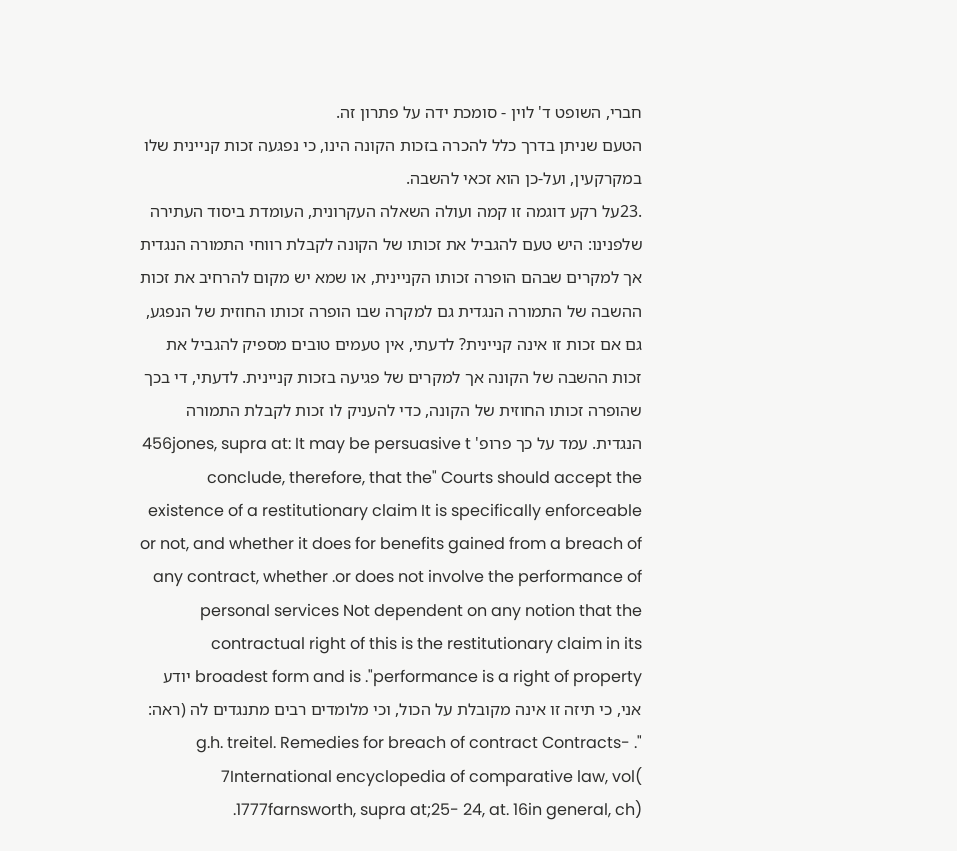חברי, השופט ד' לוין - סומכת ידה על פתרון זה.
הטעם שניתן בדרך כלל להכרה בזכות הקונה הינו, כי נפגעה זכות קניינית שלו במקרקעין, ועל-כן הוא זכאי להשבה.
.23על רקע דוגמה זו קמה ועולה השאלה העקרונית, העומדת ביסוד העתירה שלפנינו: היש טעם להגביל את זכותו של הקונה לקבלת רווחי התמורה הנגדית אך למקרים שבהם הופרה זכותו הקניינית, או שמא יש מקום להרחיב את זכות ההשבה של התמורה הנגדית גם למקרה שבו הופרה זכותו החוזית של הנפגע, גם אם זכות זו אינה קניינית? לדעתי, אין טעמים טובים מספיק להגביל את זכות ההשבה של הקונה אך למקרים של פגיעה בזכות קניינית. לדעתי, די בכך שהופרה זכותו החוזית של הקונה, כדי להעניק לו זכות לקבלת התמורה הנגדית. עמד על כך פרופ' 456jones, supra at: It may be persuasive t conclude, therefore, that the" Courts should accept the existence of a restitutionary claim It is specifically enforceable or not, and whether it does for benefits gained from a breach of any contract, whether .or does not involve the performance of personal services Not dependent on any notion that the contractual right of this is the restitutionary claim in its broadest form and is ."performance is a right of property יודע אני, כי תיזה זו אינה מקובלת על הכול, וכי מלומדים רבים מתנגדים לה (ראה: "g.h. treitel. Remedies for breach of contract Contracts- . 7International encyclopedia of comparative law, vol( 1777farnsworth, supra at;25- 24, at. 16in general, ch).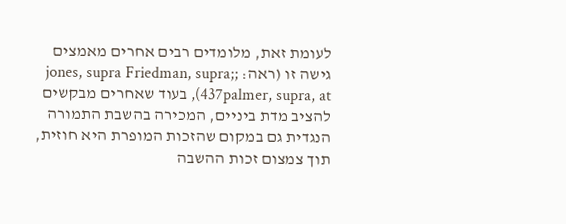לעומת זאת, מלומדים רבים אחרים מאמצים גישה זו (ראה: ;jones, supra Friedman, supra; 437palmer, supra, at), בעוד שאחרים מבקשים להציב מדת ביניים, המכירה בהשבת התמורה הנגדית גם במקום שהזכות המופרת היא חוזית, תוך צמצום זכות ההשבה